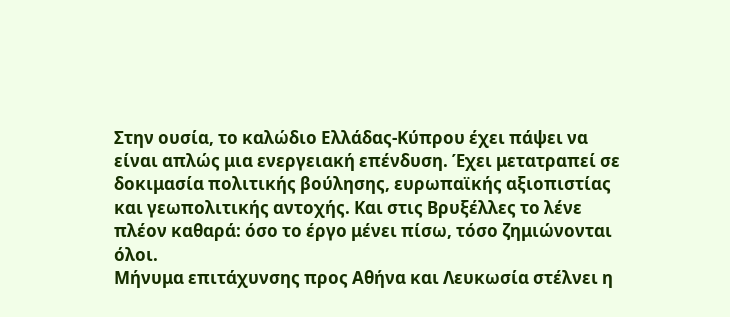Στην ουσία, το καλώδιο Ελλάδας-Κύπρου έχει πάψει να είναι απλώς μια ενεργειακή επένδυση. Έχει μετατραπεί σε δοκιμασία πολιτικής βούλησης, ευρωπαϊκής αξιοπιστίας και γεωπολιτικής αντοχής. Και στις Βρυξέλλες το λένε πλέον καθαρά: όσο το έργο μένει πίσω, τόσο ζημιώνονται όλοι.
Μήνυμα επιτάχυνσης προς Αθήνα και Λευκωσία στέλνει η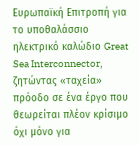Ευρωπαϊκή Επιτροπή για το υποθαλάσσιο ηλεκτρικό καλώδιο Great Sea Interconnector, ζητώντας «ταχεία» πρόοδο σε ένα έργο που θεωρείται πλέον κρίσιμο όχι μόνο για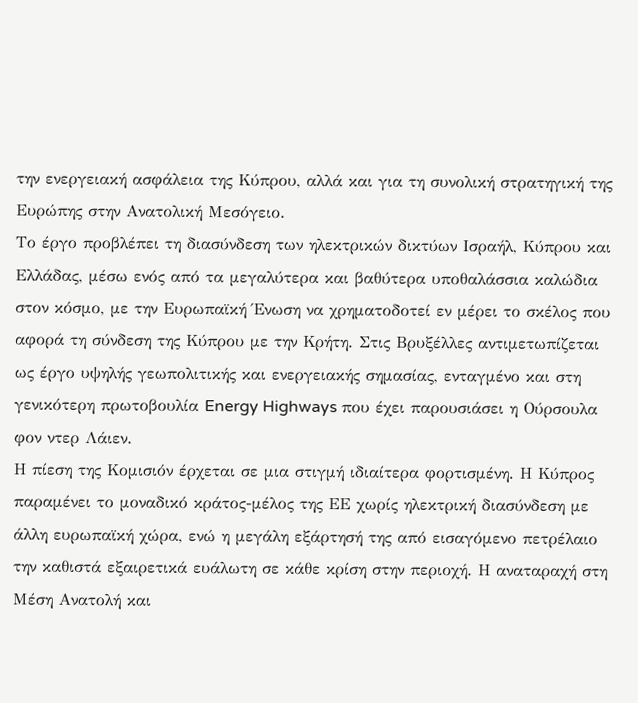την ενεργειακή ασφάλεια της Κύπρου, αλλά και για τη συνολική στρατηγική της Ευρώπης στην Ανατολική Μεσόγειο.
Το έργο προβλέπει τη διασύνδεση των ηλεκτρικών δικτύων Ισραήλ, Κύπρου και Ελλάδας, μέσω ενός από τα μεγαλύτερα και βαθύτερα υποθαλάσσια καλώδια στον κόσμο, με την Ευρωπαϊκή Ένωση να χρηματοδοτεί εν μέρει το σκέλος που αφορά τη σύνδεση της Κύπρου με την Κρήτη. Στις Βρυξέλλες αντιμετωπίζεται ως έργο υψηλής γεωπολιτικής και ενεργειακής σημασίας, ενταγμένο και στη γενικότερη πρωτοβουλία Energy Highways που έχει παρουσιάσει η Ούρσουλα φον ντερ Λάιεν.
Η πίεση της Κομισιόν έρχεται σε μια στιγμή ιδιαίτερα φορτισμένη. Η Κύπρος παραμένει το μοναδικό κράτος-μέλος της ΕΕ χωρίς ηλεκτρική διασύνδεση με άλλη ευρωπαϊκή χώρα, ενώ η μεγάλη εξάρτησή της από εισαγόμενο πετρέλαιο την καθιστά εξαιρετικά ευάλωτη σε κάθε κρίση στην περιοχή. Η αναταραχή στη Μέση Ανατολή και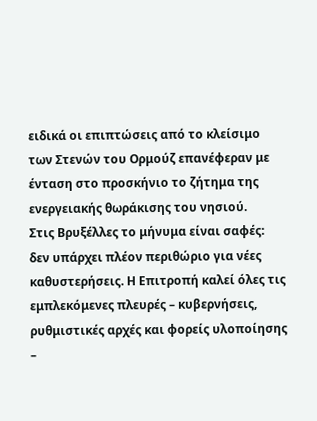ειδικά οι επιπτώσεις από το κλείσιμο των Στενών του Ορμούζ επανέφεραν με ένταση στο προσκήνιο το ζήτημα της ενεργειακής θωράκισης του νησιού.
Στις Βρυξέλλες το μήνυμα είναι σαφές: δεν υπάρχει πλέον περιθώριο για νέες καθυστερήσεις. Η Επιτροπή καλεί όλες τις εμπλεκόμενες πλευρές – κυβερνήσεις, ρυθμιστικές αρχές και φορείς υλοποίησης –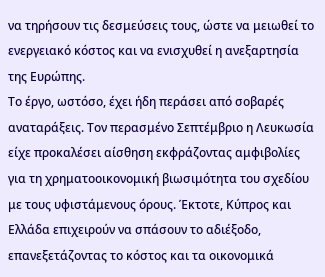να τηρήσουν τις δεσμεύσεις τους, ώστε να μειωθεί το ενεργειακό κόστος και να ενισχυθεί η ανεξαρτησία της Ευρώπης.
Το έργο, ωστόσο, έχει ήδη περάσει από σοβαρές αναταράξεις. Τον περασμένο Σεπτέμβριο η Λευκωσία είχε προκαλέσει αίσθηση εκφράζοντας αμφιβολίες για τη χρηματοοικονομική βιωσιμότητα του σχεδίου με τους υφιστάμενους όρους. Έκτοτε, Κύπρος και Ελλάδα επιχειρούν να σπάσουν το αδιέξοδο, επανεξετάζοντας το κόστος και τα οικονομικά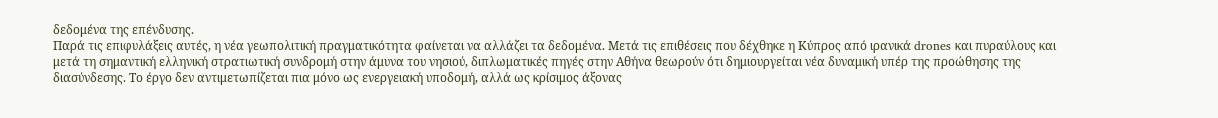δεδομένα της επένδυσης.
Παρά τις επιφυλάξεις αυτές, η νέα γεωπολιτική πραγματικότητα φαίνεται να αλλάζει τα δεδομένα. Μετά τις επιθέσεις που δέχθηκε η Κύπρος από ιρανικά drones και πυραύλους και μετά τη σημαντική ελληνική στρατιωτική συνδρομή στην άμυνα του νησιού, διπλωματικές πηγές στην Αθήνα θεωρούν ότι δημιουργείται νέα δυναμική υπέρ της προώθησης της διασύνδεσης. Το έργο δεν αντιμετωπίζεται πια μόνο ως ενεργειακή υποδομή, αλλά ως κρίσιμος άξονας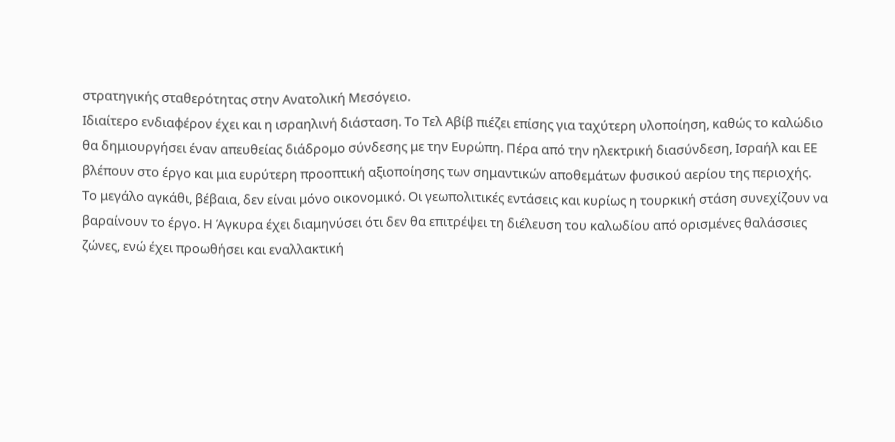στρατηγικής σταθερότητας στην Ανατολική Μεσόγειο.
Ιδιαίτερο ενδιαφέρον έχει και η ισραηλινή διάσταση. Το Τελ Αβίβ πιέζει επίσης για ταχύτερη υλοποίηση, καθώς το καλώδιο θα δημιουργήσει έναν απευθείας διάδρομο σύνδεσης με την Ευρώπη. Πέρα από την ηλεκτρική διασύνδεση, Ισραήλ και ΕΕ βλέπουν στο έργο και μια ευρύτερη προοπτική αξιοποίησης των σημαντικών αποθεμάτων φυσικού αερίου της περιοχής.
Το μεγάλο αγκάθι, βέβαια, δεν είναι μόνο οικονομικό. Οι γεωπολιτικές εντάσεις και κυρίως η τουρκική στάση συνεχίζουν να βαραίνουν το έργο. Η Άγκυρα έχει διαμηνύσει ότι δεν θα επιτρέψει τη διέλευση του καλωδίου από ορισμένες θαλάσσιες ζώνες, ενώ έχει προωθήσει και εναλλακτική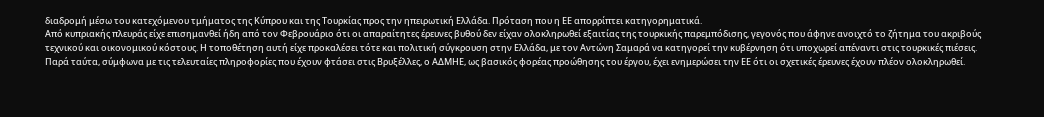διαδρομή μέσω του κατεχόμενου τμήματος της Κύπρου και της Τουρκίας προς την ηπειρωτική Ελλάδα. Πρόταση που η ΕΕ απορρίπτει κατηγορηματικά.
Από κυπριακής πλευράς είχε επισημανθεί ήδη από τον Φεβρουάριο ότι οι απαραίτητες έρευνες βυθού δεν είχαν ολοκληρωθεί εξαιτίας της τουρκικής παρεμπόδισης, γεγονός που άφηνε ανοιχτό το ζήτημα του ακριβούς τεχνικού και οικονομικού κόστους. Η τοποθέτηση αυτή είχε προκαλέσει τότε και πολιτική σύγκρουση στην Ελλάδα, με τον Αντώνη Σαμαρά να κατηγορεί την κυβέρνηση ότι υποχωρεί απέναντι στις τουρκικές πιέσεις.
Παρά ταύτα, σύμφωνα με τις τελευταίες πληροφορίες που έχουν φτάσει στις Βρυξέλλες, ο ΑΔΜΗΕ, ως βασικός φορέας προώθησης του έργου, έχει ενημερώσει την ΕΕ ότι οι σχετικές έρευνες έχουν πλέον ολοκληρωθεί.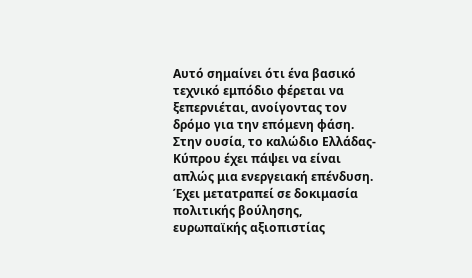Αυτό σημαίνει ότι ένα βασικό τεχνικό εμπόδιο φέρεται να ξεπερνιέται, ανοίγοντας τον δρόμο για την επόμενη φάση.
Στην ουσία, το καλώδιο Ελλάδας-Κύπρου έχει πάψει να είναι απλώς μια ενεργειακή επένδυση. Έχει μετατραπεί σε δοκιμασία πολιτικής βούλησης, ευρωπαϊκής αξιοπιστίας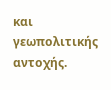και γεωπολιτικής αντοχής.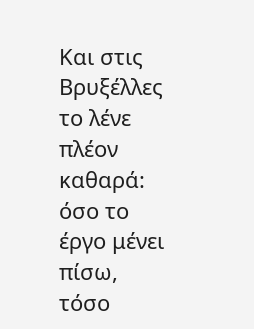Και στις Βρυξέλλες το λένε πλέον καθαρά: όσο το έργο μένει πίσω, τόσο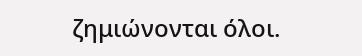ζημιώνονται όλοι.